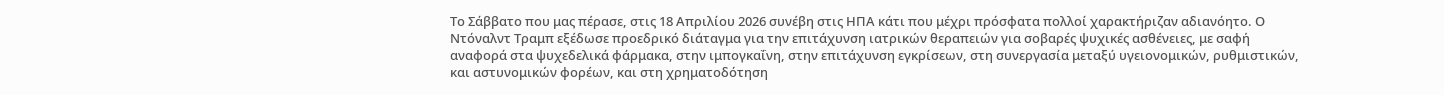Το Σάββατο που μας πέρασε, στις 18 Απριλίου 2026 συνέβη στις ΗΠΑ κάτι που μέχρι πρόσφατα πολλοί χαρακτήριζαν αδιανόητο. Ο Ντόναλντ Τραμπ εξέδωσε προεδρικό διάταγμα για την επιτάχυνση ιατρικών θεραπειών για σοβαρές ψυχικές ασθένειες, με σαφή αναφορά στα ψυχεδελικά φάρμακα, στην ιμπογκαΐνη, στην επιτάχυνση εγκρίσεων, στη συνεργασία μεταξύ υγειονομικών, ρυθμιστικών, και αστυνομικών φορέων, και στη χρηματοδότηση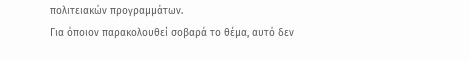πολιτειακών προγραμμάτων.
Για όποιον παρακολουθεί σοβαρά το θέμα, αυτό δεν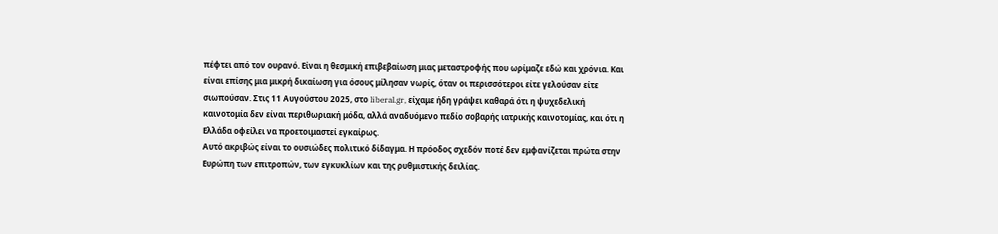πέφτει από τον ουρανό. Είναι η θεσμική επιβεβαίωση μιας μεταστροφής που ωρίμαζε εδώ και χρόνια. Και είναι επίσης μια μικρή δικαίωση για όσους μίλησαν νωρίς, όταν οι περισσότεροι είτε γελούσαν είτε σιωπούσαν. Στις 11 Αυγούστου 2025, στο liberal.gr, είχαμε ήδη γράψει καθαρά ότι η ψυχεδελική καινοτομία δεν είναι περιθωριακή μόδα, αλλά αναδυόμενο πεδίο σοβαρής ιατρικής καινοτομίας, και ότι η Ελλάδα οφείλει να προετοιμαστεί εγκαίρως.
Αυτό ακριβώς είναι το ουσιώδες πολιτικό δίδαγμα. Η πρόοδος σχεδόν ποτέ δεν εμφανίζεται πρώτα στην Ευρώπη των επιτροπών, των εγκυκλίων και της ρυθμιστικής δειλίας.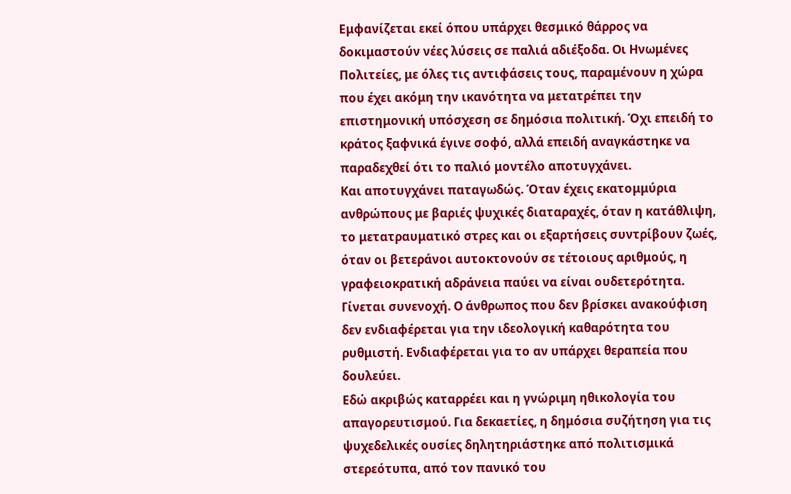Εμφανίζεται εκεί όπου υπάρχει θεσμικό θάρρος να δοκιμαστούν νέες λύσεις σε παλιά αδιέξοδα. Οι Ηνωμένες Πολιτείες, με όλες τις αντιφάσεις τους, παραμένουν η χώρα που έχει ακόμη την ικανότητα να μετατρέπει την επιστημονική υπόσχεση σε δημόσια πολιτική. Όχι επειδή το κράτος ξαφνικά έγινε σοφό, αλλά επειδή αναγκάστηκε να παραδεχθεί ότι το παλιό μοντέλο αποτυγχάνει.
Και αποτυγχάνει παταγωδώς. Όταν έχεις εκατομμύρια ανθρώπους με βαριές ψυχικές διαταραχές, όταν η κατάθλιψη, το μετατραυματικό στρες και οι εξαρτήσεις συντρίβουν ζωές, όταν οι βετεράνοι αυτοκτονούν σε τέτοιους αριθμούς, η γραφειοκρατική αδράνεια παύει να είναι ουδετερότητα. Γίνεται συνενοχή. Ο άνθρωπος που δεν βρίσκει ανακούφιση δεν ενδιαφέρεται για την ιδεολογική καθαρότητα του ρυθμιστή. Ενδιαφέρεται για το αν υπάρχει θεραπεία που δουλεύει.
Εδώ ακριβώς καταρρέει και η γνώριμη ηθικολογία του απαγορευτισμού. Για δεκαετίες, η δημόσια συζήτηση για τις ψυχεδελικές ουσίες δηλητηριάστηκε από πολιτισμικά στερεότυπα, από τον πανικό του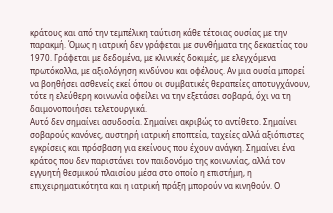κράτους και από την τεμπέλικη ταύτιση κάθε τέτοιας ουσίας με την παρακμή. Όμως η ιατρική δεν γράφεται με συνθήματα της δεκαετίας του 1970. Γράφεται με δεδομένα, με κλινικές δοκιμές, με ελεγχόμενα πρωτόκολλα, με αξιολόγηση κινδύνου και οφέλους. Αν μια ουσία μπορεί να βοηθήσει ασθενείς εκεί όπου οι συμβατικές θεραπείες αποτυγχάνουν, τότε η ελεύθερη κοινωνία οφείλει να την εξετάσει σοβαρά, όχι να τη δαιμονοποιήσει τελετουργικά.
Αυτό δεν σημαίνει ασυδοσία. Σημαίνει ακριβώς το αντίθετο. Σημαίνει σοβαρούς κανόνες, αυστηρή ιατρική εποπτεία, ταχείες αλλά αξιόπιστες εγκρίσεις και πρόσβαση για εκείνους που έχουν ανάγκη. Σημαίνει ένα κράτος που δεν παριστάνει τον παιδονόμο της κοινωνίας, αλλά τον εγγυητή θεσμικού πλαισίου μέσα στο οποίο η επιστήμη, η επιχειρηματικότητα και η ιατρική πράξη μπορούν να κινηθούν. Ο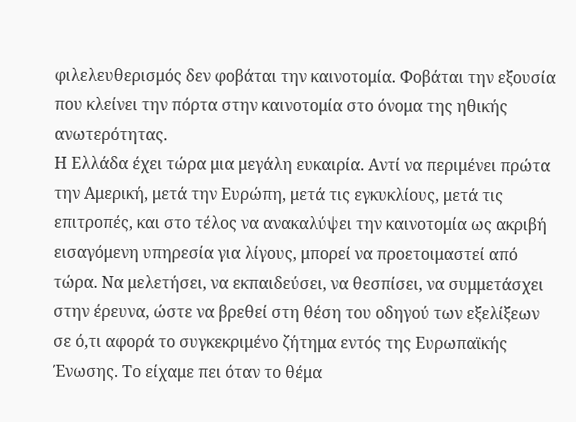φιλελευθερισμός δεν φοβάται την καινοτομία. Φοβάται την εξουσία που κλείνει την πόρτα στην καινοτομία στο όνομα της ηθικής ανωτερότητας.
Η Ελλάδα έχει τώρα μια μεγάλη ευκαιρία. Αντί να περιμένει πρώτα την Αμερική, μετά την Ευρώπη, μετά τις εγκυκλίους, μετά τις επιτροπές, και στο τέλος να ανακαλύψει την καινοτομία ως ακριβή εισαγόμενη υπηρεσία για λίγους, μπορεί να προετοιμαστεί από τώρα. Να μελετήσει, να εκπαιδεύσει, να θεσπίσει, να συμμετάσχει στην έρευνα, ώστε να βρεθεί στη θέση του οδηγού των εξελίξεων σε ό,τι αφορά το συγκεκριμένο ζήτημα εντός της Ευρωπαϊκής Ένωσης. Το είχαμε πει όταν το θέμα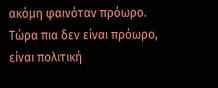ακόμη φαινόταν πρόωρο. Τώρα πια δεν είναι πρόωρο, είναι πολιτική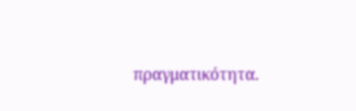πραγματικότητα.